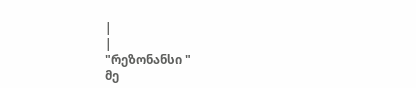|
|
"რეზონანსი "
მე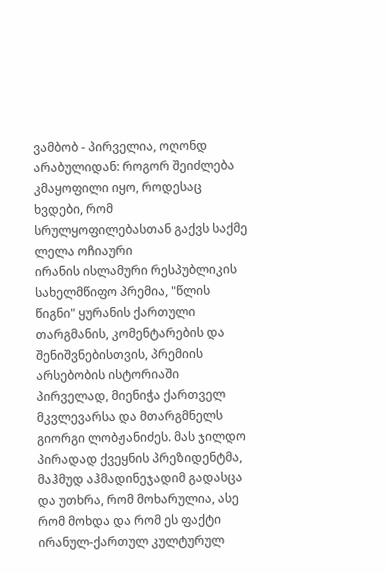ვამბობ - პირველია, ოღონდ არაბულიდან: როგორ შეიძლება კმაყოფილი იყო, როდესაც ხვდები, რომ სრულყოფილებასთან გაქვს საქმე ლელა ოჩიაური
ირანის ისლამური რესპუბლიკის სახელმწიფო პრემია, "წლის წიგნი" ყურანის ქართული თარგმანის, კომენტარების და შენიშვნებისთვის, პრემიის არსებობის ისტორიაში პირველად, მიენიჭა ქართველ მკვლევარსა და მთარგმნელს გიორგი ლობჟანიძეს. მას ჯილდო პირადად ქვეყნის პრეზიდენტმა, მაჰმუდ აჰმადინეჯადიმ გადასცა და უთხრა, რომ მოხარულია, ასე რომ მოხდა და რომ ეს ფაქტი ირანულ-ქართულ კულტურულ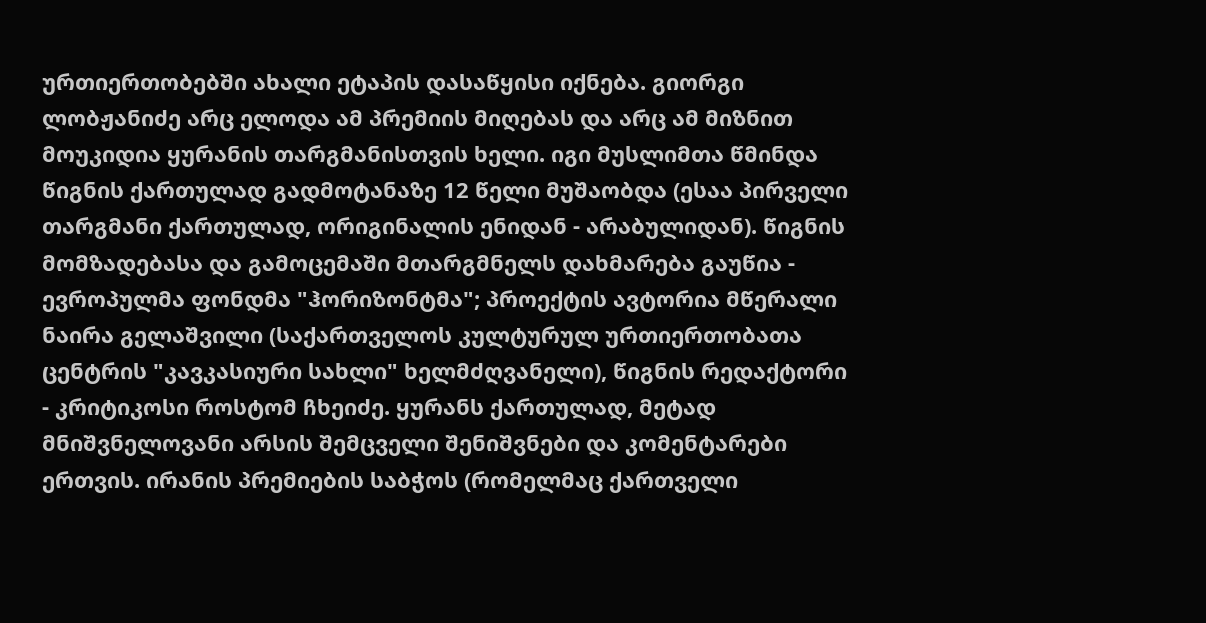ურთიერთობებში ახალი ეტაპის დასაწყისი იქნება. გიორგი ლობჟანიძე არც ელოდა ამ პრემიის მიღებას და არც ამ მიზნით მოუკიდია ყურანის თარგმანისთვის ხელი. იგი მუსლიმთა წმინდა წიგნის ქართულად გადმოტანაზე 12 წელი მუშაობდა (ესაა პირველი თარგმანი ქართულად, ორიგინალის ენიდან - არაბულიდან). წიგნის მომზადებასა და გამოცემაში მთარგმნელს დახმარება გაუწია - ევროპულმა ფონდმა "ჰორიზონტმა"; პროექტის ავტორია მწერალი ნაირა გელაშვილი (საქართველოს კულტურულ ურთიერთობათა ცენტრის "კავკასიური სახლი" ხელმძღვანელი), წიგნის რედაქტორი - კრიტიკოსი როსტომ ჩხეიძე. ყურანს ქართულად, მეტად მნიშვნელოვანი არსის შემცველი შენიშვნები და კომენტარები ერთვის. ირანის პრემიების საბჭოს (რომელმაც ქართველი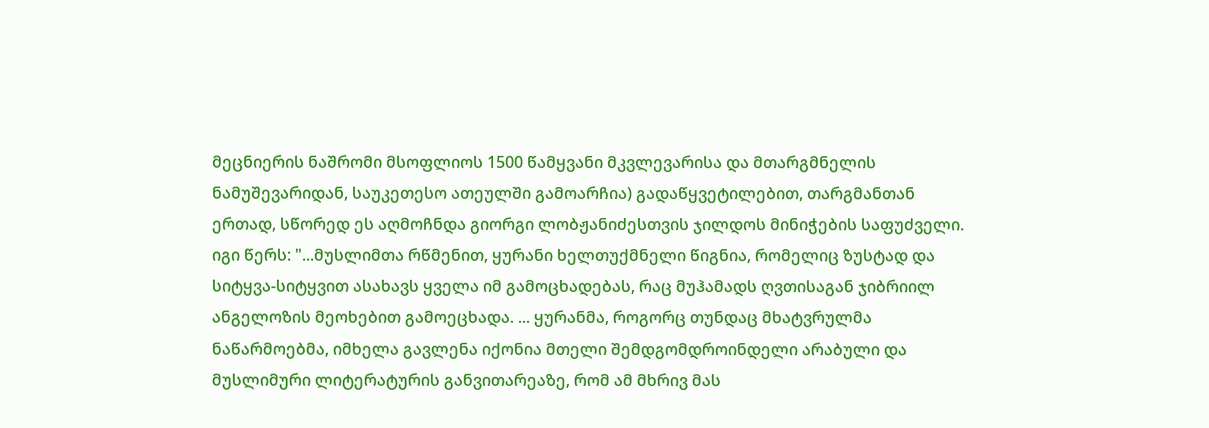მეცნიერის ნაშრომი მსოფლიოს 1500 წამყვანი მკვლევარისა და მთარგმნელის ნამუშევარიდან, საუკეთესო ათეულში გამოარჩია) გადაწყვეტილებით, თარგმანთან ერთად, სწორედ ეს აღმოჩნდა გიორგი ლობჟანიძესთვის ჯილდოს მინიჭების საფუძველი. იგი წერს: "...მუსლიმთა რწმენით, ყურანი ხელთუქმნელი წიგნია, რომელიც ზუსტად და სიტყვა-სიტყვით ასახავს ყველა იმ გამოცხადებას, რაც მუჰამადს ღვთისაგან ჯიბრიილ ანგელოზის მეოხებით გამოეცხადა. ... ყურანმა, როგორც თუნდაც მხატვრულმა ნაწარმოებმა, იმხელა გავლენა იქონია მთელი შემდგომდროინდელი არაბული და მუსლიმური ლიტერატურის განვითარეაზე, რომ ამ მხრივ მას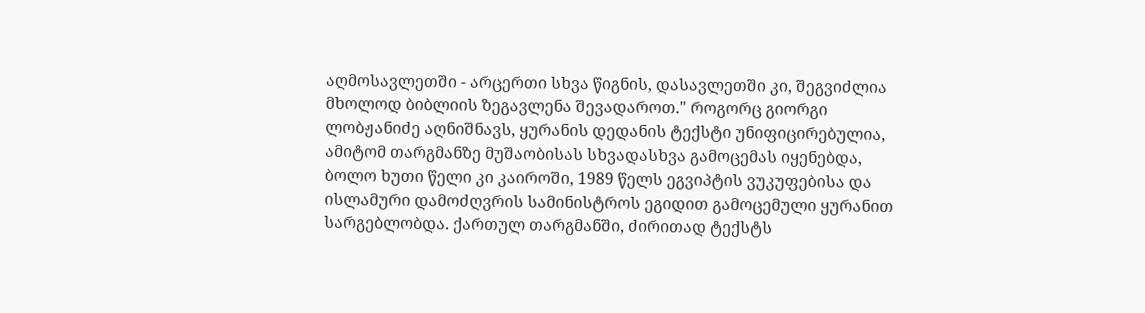აღმოსავლეთში - არცერთი სხვა წიგნის, დასავლეთში კი, შეგვიძლია მხოლოდ ბიბლიის ზეგავლენა შევადაროთ." როგორც გიორგი ლობჟანიძე აღნიშნავს, ყურანის დედანის ტექსტი უნიფიცირებულია, ამიტომ თარგმანზე მუშაობისას სხვადასხვა გამოცემას იყენებდა, ბოლო ხუთი წელი კი კაიროში, 1989 წელს ეგვიპტის ვუკუფებისა და ისლამური დამოძღვრის სამინისტროს ეგიდით გამოცემული ყურანით სარგებლობდა. ქართულ თარგმანში, ძირითად ტექსტს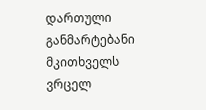დართული განმარტებანი მკითხველს ვრცელ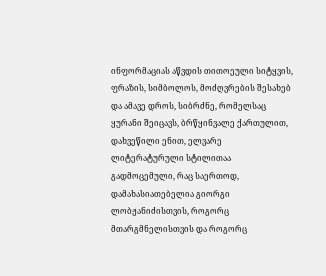ინფორმაციას აწვდის თითოეული სიტყვის, ფრაზის, სიმბოლოს, მოძღვრების შესახებ და ამავე დროს, სიბრძნე, რომელსაც ყურანი შეიცავს, ბრწყინვალე ქართულით, დახვეწილი ენით, ელვარე ლიტერატურული სტილითაა გადმოცემული, რაც საერთოდ, დამახასიათებელია გიორგი ლობჟანიძისთვის, როგორც მთარგმნელისთვის და როგორც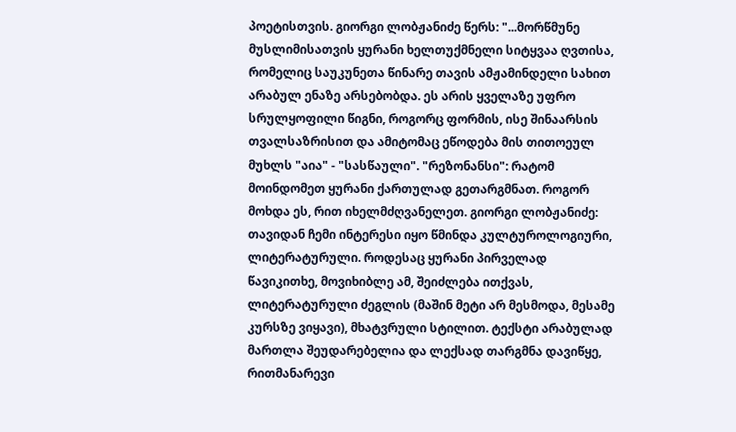პოეტისთვის. გიორგი ლობჟანიძე წერს: "...მორწმუნე მუსლიმისათვის ყურანი ხელთუქმნელი სიტყვაა ღვთისა, რომელიც საუკუნეთა წინარე თავის ამჟამინდელი სახით არაბულ ენაზე არსებობდა. ეს არის ყველაზე უფრო სრულყოფილი წიგნი, როგორც ფორმის, ისე შინაარსის თვალსაზრისით და ამიტომაც ეწოდება მის თითოეულ მუხლს "აია" - "სასწაული". "რეზონანსი": რატომ მოინდომეთ ყურანი ქართულად გეთარგმნათ. როგორ მოხდა ეს, რით იხელმძღვანელეთ. გიორგი ლობჟანიძე: თავიდან ჩემი ინტერესი იყო წმინდა კულტუროლოგიური, ლიტერატურული. როდესაც ყურანი პირველად წავიკითხე, მოვიხიბლე ამ, შეიძლება ითქვას, ლიტერატურული ძეგლის (მაშინ მეტი არ მესმოდა, მესამე კურსზე ვიყავი), მხატვრული სტილით. ტექსტი არაბულად მართლა შეუდარებელია და ლექსად თარგმნა დავიწყე, რითმანარევი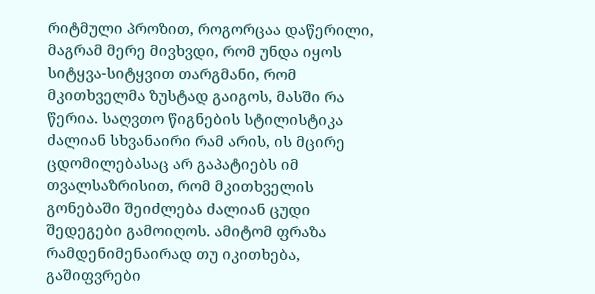რიტმული პროზით, როგორცაა დაწერილი, მაგრამ მერე მივხვდი, რომ უნდა იყოს სიტყვა-სიტყვით თარგმანი, რომ მკითხველმა ზუსტად გაიგოს, მასში რა წერია. საღვთო წიგნების სტილისტიკა ძალიან სხვანაირი რამ არის, ის მცირე ცდომილებასაც არ გაპატიებს იმ თვალსაზრისით, რომ მკითხველის გონებაში შეიძლება ძალიან ცუდი შედეგები გამოიღოს. ამიტომ ფრაზა რამდენიმენაირად თუ იკითხება, გაშიფვრები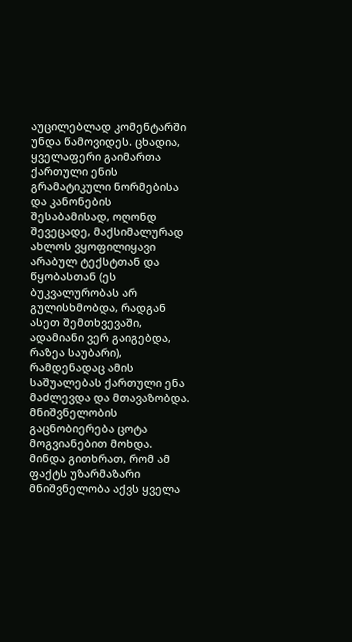აუცილებლად კომენტარში უნდა წამოვიდეს. ცხადია, ყველაფერი გაიმართა ქართული ენის გრამატიკული ნორმებისა და კანონების შესაბამისად, ოღონდ შევეცადე, მაქსიმალურად ახლოს ვყოფილიყავი არაბულ ტექსტთან და წყობასთან (ეს ბუკვალურობას არ გულისხმობდა, რადგან ასეთ შემთხვევაში, ადამიანი ვერ გაიგებდა, რაზეა საუბარი), რამდენადაც ამის საშუალებას ქართული ენა მაძლევდა და მთავაზობდა. მნიშვნელობის გაცნობიერება ცოტა მოგვიანებით მოხდა. მინდა გითხრათ, რომ ამ ფაქტს უზარმაზარი მნიშვნელობა აქვს ყველა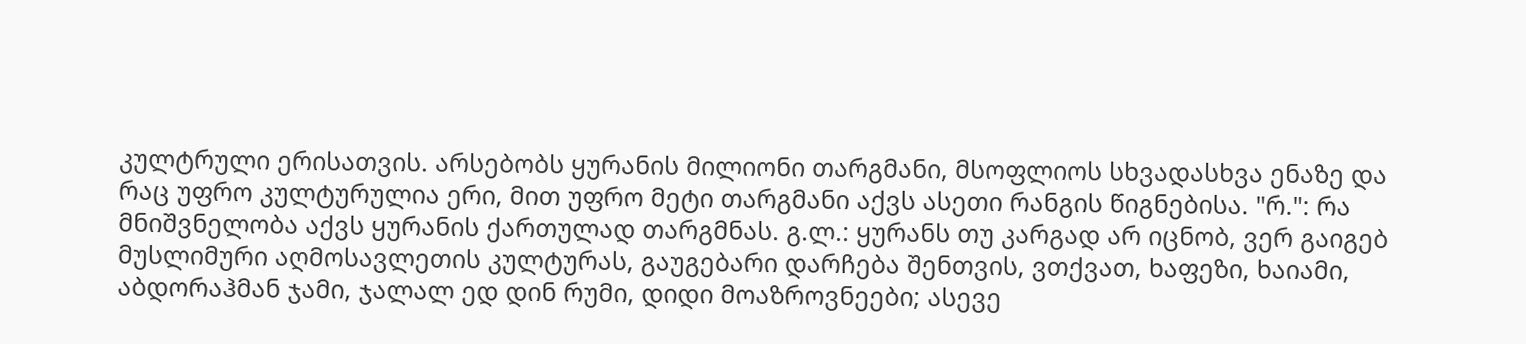კულტრული ერისათვის. არსებობს ყურანის მილიონი თარგმანი, მსოფლიოს სხვადასხვა ენაზე და რაც უფრო კულტურულია ერი, მით უფრო მეტი თარგმანი აქვს ასეთი რანგის წიგნებისა. "რ.": რა მნიშვნელობა აქვს ყურანის ქართულად თარგმნას. გ.ლ.: ყურანს თუ კარგად არ იცნობ, ვერ გაიგებ მუსლიმური აღმოსავლეთის კულტურას, გაუგებარი დარჩება შენთვის, ვთქვათ, ხაფეზი, ხაიამი, აბდორაჰმან ჯამი, ჯალალ ედ დინ რუმი, დიდი მოაზროვნეები; ასევე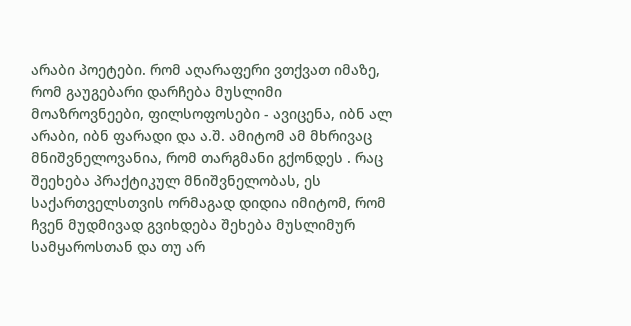არაბი პოეტები. რომ აღარაფერი ვთქვათ იმაზე, რომ გაუგებარი დარჩება მუსლიმი მოაზროვნეები, ფილსოფოსები - ავიცენა, იბნ ალ არაბი, იბნ ფარადი და ა.შ. ამიტომ ამ მხრივაც მნიშვნელოვანია, რომ თარგმანი გქონდეს . რაც შეეხება პრაქტიკულ მნიშვნელობას, ეს საქართველსთვის ორმაგად დიდია იმიტომ, რომ ჩვენ მუდმივად გვიხდება შეხება მუსლიმურ სამყაროსთან და თუ არ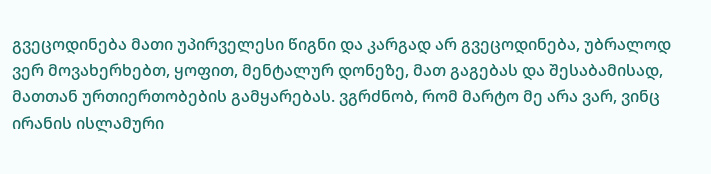გვეცოდინება მათი უპირველესი წიგნი და კარგად არ გვეცოდინება, უბრალოდ ვერ მოვახერხებთ, ყოფით, მენტალურ დონეზე, მათ გაგებას და შესაბამისად, მათთან ურთიერთობების გამყარებას. ვგრძნობ, რომ მარტო მე არა ვარ, ვინც ირანის ისლამური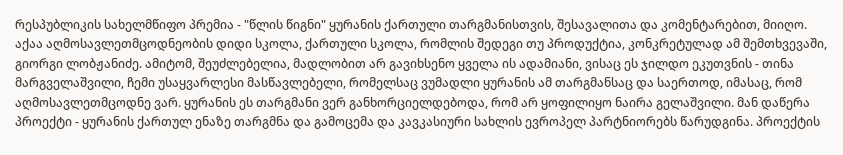რესპუბლიკის სახელმწიფო პრემია - "წლის წიგნი" ყურანის ქართული თარგმანისთვის, შესავალითა და კომენტარებით, მიიღო. აქაა აღმოსავლეთმცოდნეობის დიდი სკოლა, ქართული სკოლა, რომლის შედეგი თუ პროდუქტია, კონკრეტულად ამ შემთხვევაში, გიორგი ლობჟანიძე. ამიტომ, შეუძლებელია, მადლობით არ გავიხსენო ყველა ის ადამიანი, ვისაც ეს ჯილდო ეკუთვნის - თინა მარგველაშვილი, ჩემი უსაყვარლესი მასწავლებელი, რომელსაც ვუმადლი ყურანის ამ თარგმანსაც და საერთოდ, იმასაც, რომ აღმოსავლეთმცოდნე ვარ. ყურანის ეს თარგმანი ვერ განხორციელდებოდა, რომ არ ყოფილიყო ნაირა გელაშვილი. მან დაწერა პროექტი - ყურანის ქართულ ენაზე თარგმნა და გამოცემა და კავკასიური სახლის ევროპელ პარტნიორებს წარუდგინა. პროექტის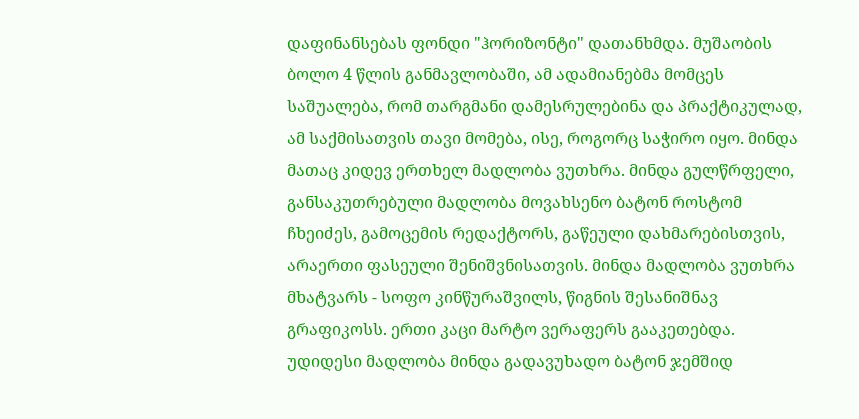დაფინანსებას ფონდი "ჰორიზონტი" დათანხმდა. მუშაობის ბოლო 4 წლის განმავლობაში, ამ ადამიანებმა მომცეს საშუალება, რომ თარგმანი დამესრულებინა და პრაქტიკულად, ამ საქმისათვის თავი მომება, ისე, როგორც საჭირო იყო. მინდა მათაც კიდევ ერთხელ მადლობა ვუთხრა. მინდა გულწრფელი, განსაკუთრებული მადლობა მოვახსენო ბატონ როსტომ ჩხეიძეს, გამოცემის რედაქტორს, გაწეული დახმარებისთვის, არაერთი ფასეული შენიშვნისათვის. მინდა მადლობა ვუთხრა მხატვარს - სოფო კინწურაშვილს, წიგნის შესანიშნავ გრაფიკოსს. ერთი კაცი მარტო ვერაფერს გააკეთებდა. უდიდესი მადლობა მინდა გადავუხადო ბატონ ჯემშიდ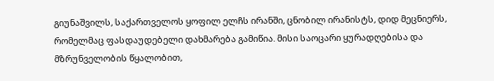გიუნაშვილს, საქართველოს ყოფილ ელჩს ირანში, ცნობილ ირანისტს, დიდ მეცნიერს, რომელმაც ფასდაუდებელი დახმარება გამიწია. მისი საოცარი ყურადღებისა და მზრუნველობის წყალობით,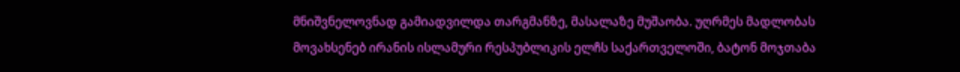მნიშვნელოვნად გამიადვილდა თარგმანზე, მასალაზე მუშაობა. უღრმეს მადლობას მოვახსენებ ირანის ისლამური რესპუბლიკის ელჩს საქართველოში, ბატონ მოჯთაბა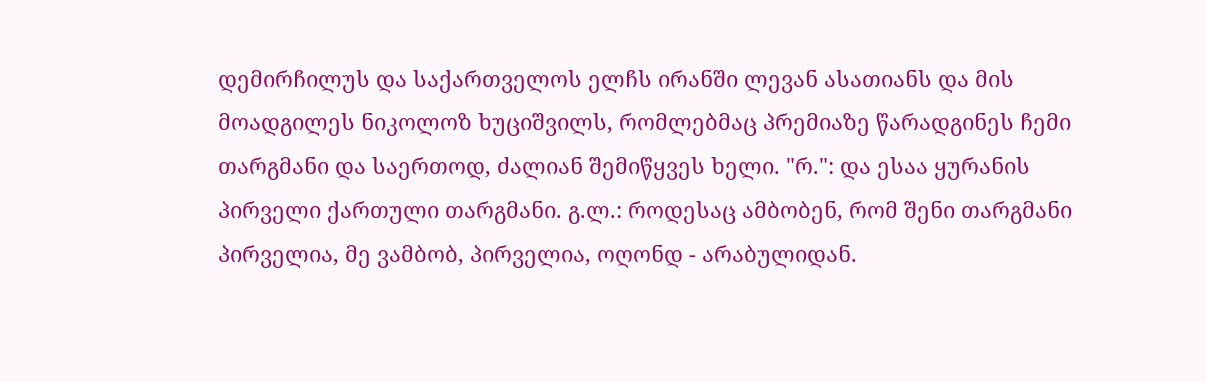დემირჩილუს და საქართველოს ელჩს ირანში ლევან ასათიანს და მის მოადგილეს ნიკოლოზ ხუციშვილს, რომლებმაც პრემიაზე წარადგინეს ჩემი თარგმანი და საერთოდ, ძალიან შემიწყვეს ხელი. "რ.": და ესაა ყურანის პირველი ქართული თარგმანი. გ.ლ.: როდესაც ამბობენ, რომ შენი თარგმანი პირველია, მე ვამბობ, პირველია, ოღონდ - არაბულიდან.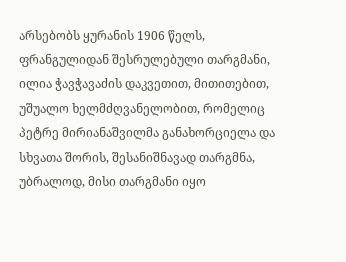არსებობს ყურანის 1906 წელს, ფრანგულიდან შესრულებული თარგმანი, ილია ჭავჭავაძის დაკვეთით, მითითებით, უშუალო ხელმძღვანელობით, რომელიც პეტრე მირიანაშვილმა განახორციელა და სხვათა შორის, შესანიშნავად თარგმნა, უბრალოდ, მისი თარგმანი იყო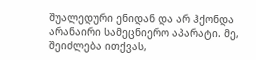შუალედური ენიდან და არ ჰქონდა არანაირი სამეცნიერო აპარატი. მე, შეიძლება ითქვას,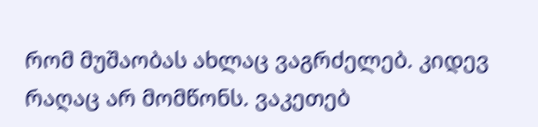რომ მუშაობას ახლაც ვაგრძელებ. კიდევ რაღაც არ მომწონს. ვაკეთებ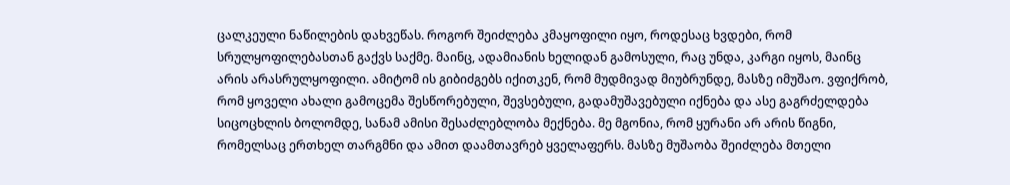ცალკეული ნაწილების დახვეწას. როგორ შეიძლება კმაყოფილი იყო, როდესაც ხვდები, რომ სრულყოფილებასთან გაქვს საქმე. მაინც, ადამიანის ხელიდან გამოსული, რაც უნდა, კარგი იყოს, მაინც არის არასრულყოფილი. ამიტომ ის გიბიძგებს იქითკენ, რომ მუდმივად მიუბრუნდე, მასზე იმუშაო. ვფიქრობ, რომ ყოველი ახალი გამოცემა შესწორებული, შევსებული, გადამუშავებული იქნება და ასე გაგრძელდება სიცოცხლის ბოლომდე, სანამ ამისი შესაძლებლობა მექნება. მე მგონია, რომ ყურანი არ არის წიგნი, რომელსაც ერთხელ თარგმნი და ამით დაამთავრებ ყველაფერს. მასზე მუშაობა შეიძლება მთელი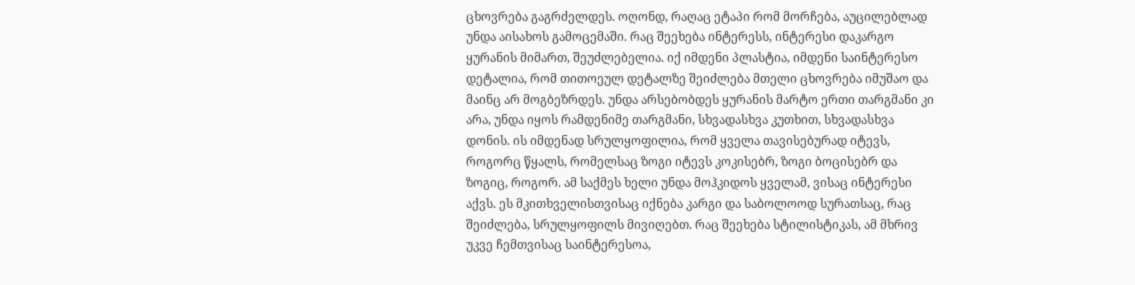ცხოვრება გაგრძელდეს. ოღონდ, რაღაც ეტაპი რომ მორჩება, აუცილებლად უნდა აისახოს გამოცემაში. რაც შეეხება ინტერესს, ინტერესი დაკარგო ყურანის მიმართ, შეუძლებელია. იქ იმდენი პლასტია, იმდენი საინტერესო დეტალია, რომ თითოეულ დეტალზე შეიძლება მთელი ცხოვრება იმუშაო და მაინც არ მოგბეზრდეს. უნდა არსებობდეს ყურანის მარტო ერთი თარგმანი კი არა, უნდა იყოს რამდენიმე თარგმანი, სხვადასხვა კუთხით, სხვადასხვა დონის. ის იმდენად სრულყოფილია, რომ ყველა თავისებურად იტევს, როგორც წყალს, რომელსაც ზოგი იტევს კოკისებრ, ზოგი ბოცისებრ და ზოგიც, როგორ. ამ საქმეს ხელი უნდა მოჰკიდოს ყველამ, ვისაც ინტერესი აქვს. ეს მკითხველისთვისაც იქნება კარგი და საბოლოოდ სურათსაც, რაც შეიძლება, სრულყოფილს მივიღებთ. რაც შეეხება სტილისტიკას, ამ მხრივ უკვე ჩემთვისაც საინტერესოა,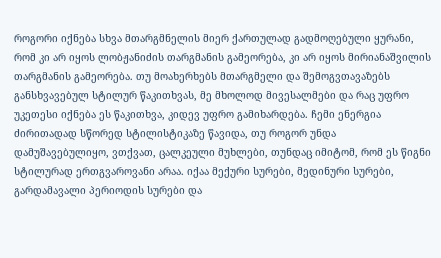როგორი იქნება სხვა მთარგმნელის მიერ ქართულად გადმოღებული ყურანი, რომ კი არ იყოს ლობჟანიძის თარგმანის გამეორება, კი არ იყოს მირიანაშვილის თარგმანის გამეორება. თუ მოახერხებს მთარგმელი და შემოგვთავაზებს განსხვავებულ სტილურ წაკითხვას, მე მხოლოდ მივესალმები და რაც უფრო უკეთესი იქნება ეს წაკითხვა, კიდევ უფრო გამიხარდება. ჩემი ენერგია ძირითადად სწორედ სტილისტიკაზე წავიდა, თუ როგორ უნდა დამუშავებულიყო, ვთქვათ, ცალკეული მუხლები, თუნდაც იმიტომ, რომ ეს წიგნი სტილურად ერთგვაროვანი არაა. იქაა მექური სურები, მედინური სურები, გარდამავალი პერიოდის სურები და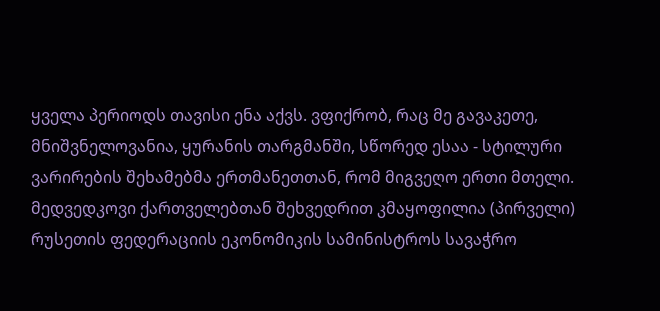ყველა პერიოდს თავისი ენა აქვს. ვფიქრობ, რაც მე გავაკეთე, მნიშვნელოვანია, ყურანის თარგმანში, სწორედ ესაა - სტილური ვარირების შეხამებმა ერთმანეთთან, რომ მიგვეღო ერთი მთელი. მედვედკოვი ქართველებთან შეხვედრით კმაყოფილია (პირველი) რუსეთის ფედერაციის ეკონომიკის სამინისტროს სავაჭრო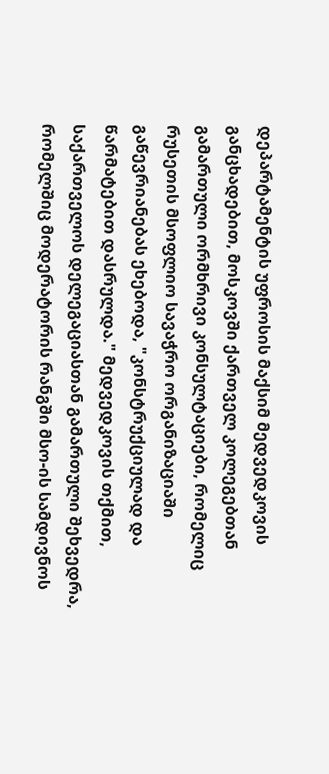დეპარტამენტის უფროსის მაქსიმ მედვედკოვის განცხადებით, მოსკოვში ქართველ კოლეგებთან გამართული ორმხრივი კონსულტაციები, რომელიც რუსეთის მსოფლიო სავაჭრო ორგანიზაციაში გაწევრიანებას ეხებოდა, "კონსტრუქციულად და წარმატებით დასრულდა." მედვედკოვის თქმით, საქართველოს დელეგაციასთან გამართული შეხვედრა, რომელშიც მოდერატორის რანგში მსო-ის სამდივნოს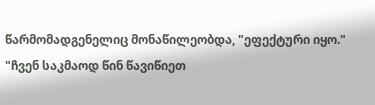წარმომადგენელიც მონაწილეობდა, "ეფექტური იყო." "ჩვენ საკმაოდ წინ წავიწიეთ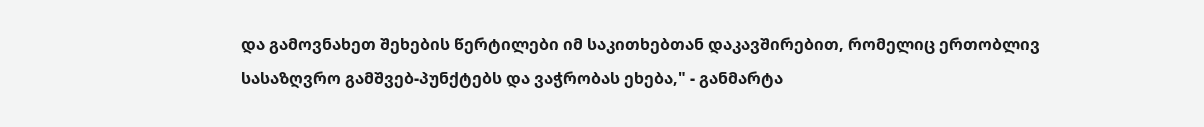და გამოვნახეთ შეხების წერტილები იმ საკითხებთან დაკავშირებით, რომელიც ერთობლივ სასაზღვრო გამშვებ-პუნქტებს და ვაჭრობას ეხება," - განმარტა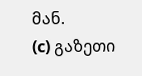მან.
(c) გაზეთი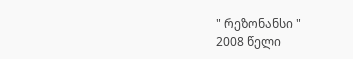" რეზონანსი "
2008 წელი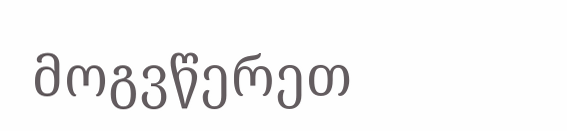მოგვწერეთ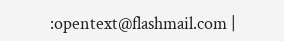:opentext@flashmail.com |